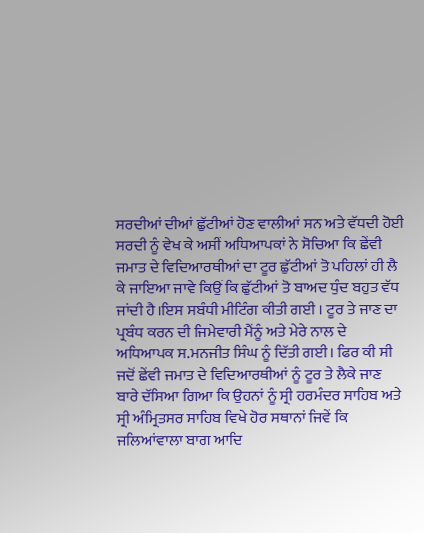ਸਰਦੀਆਂ ਦੀਆਂ ਛੁੱਟੀਆਂ ਹੋਣ ਵਾਲੀਆਂ ਸਨ ਅਤੇ ਵੱਧਦੀ ਹੋਈ ਸਰਦੀ ਨੂੰ ਵੇਖ ਕੇ ਅਸੀਂ ਅਧਿਆਪਕਾਂ ਨੇ ਸੋਚਿਆ ਕਿ ਛੇਂਵੀ ਜਮਾਤ ਦੇ ਵਿਦਿਆਰਥੀਆਂ ਦਾ ਟੂਰ ਛੁੱਟੀਆਂ ਤੋ ਪਹਿਲਾਂ ਹੀ ਲੈ ਕੇ ਜਾਇਆ ਜਾਵੇ ਕਿਉਂ ਕਿ ਛੁੱਟੀਆਂ ਤੋ ਬਾਅਦ ਧੁੰਦ ਬਹੁਤ ਵੱਧ ਜਾਂਦੀ ਹੈ।ਇਸ ਸਬੰਧੀ ਮੀਟਿੰਗ ਕੀਤੀ ਗਈ । ਟੂਰ ਤੇ ਜਾਣ ਦਾ ਪ੍ਰਬੰਧ ਕਰਨ ਦੀ ਜਿਮੇਵਾਰੀ ਮੈਂਨੂੰ ਅਤੇ ਮੇਰੇ ਨਾਲ ਦੇ ਅਧਿਆਪਕ ਸ.ਮਨਜੀਤ ਸਿੰਘ ਨੂੰ ਦਿੱਤੀ ਗਈ। ਫਿਰ ਕੀ ਸੀ ਜਦੋਂ ਛੇਂਵੀ ਜਮਾਤ ਦੇ ਵਿਦਿਆਰਥੀਆਂ ਨੂੰ ਟੂਰ ਤੇ ਲੈਕੇ ਜਾਣ ਬਾਰੇ ਦੱਸਿਆ ਗਿਆ ਕਿ ਉਹਨਾਂ ਨੂੰ ਸ੍ਰੀ ਹਰਮੰਦਰ ਸਾਹਿਬ ਅਤੇ ਸ੍ਰੀ ਅੰਮ੍ਰਿਤਸਰ ਸਾਹਿਬ ਵਿਖੇ ਹੋਰ ਸਥਾਨਾਂ ਜਿਵੇਂ ਕਿ ਜਲਿਆਂਵਾਲਾ ਬਾਗ ਆਦਿ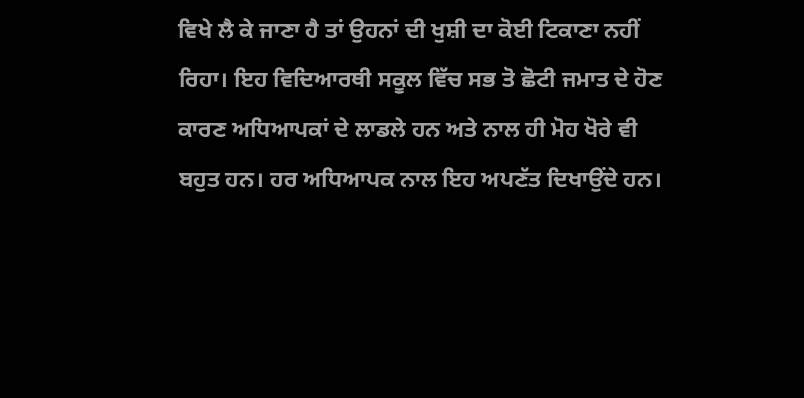ਵਿਖੇ ਲੈ ਕੇ ਜਾਣਾ ਹੈ ਤਾਂ ਉਹਨਾਂ ਦੀ ਖੁਸ਼ੀ ਦਾ ਕੋਈ ਟਿਕਾਣਾ ਨਹੀਂ ਰਿਹਾ। ਇਹ ਵਿਦਿਆਰਥੀ ਸਕੂਲ ਵਿੱਚ ਸਭ ਤੋ ਛੋਟੀ ਜਮਾਤ ਦੇ ਹੋਣ ਕਾਰਣ ਅਧਿਆਪਕਾਂ ਦੇ ਲਾਡਲੇ ਹਨ ਅਤੇ ਨਾਲ ਹੀ ਮੋਹ ਖੋਰੇ ਵੀ ਬਹੁਤ ਹਨ। ਹਰ ਅਧਿਆਪਕ ਨਾਲ ਇਹ ਅਪਣੱਤ ਦਿਖਾਉਂਦੇ ਹਨ।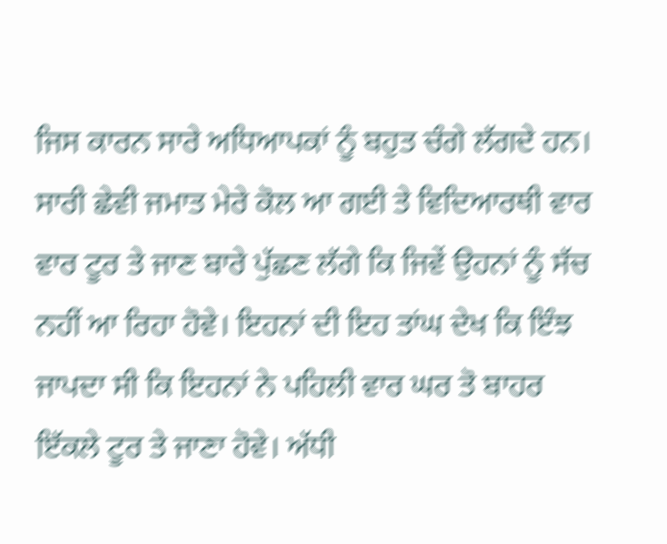ਜਿਸ ਕਾਰਨ ਸਾਰੇ ਅਧਿਆਪਕਾਂ ਨੂੰ ਬਹੁਤ ਚੰਗੇ ਲੱਗਦੇ ਹਨ। ਸਾਰੀ ਛੇਵੀ ਜਮਾਤ ਮੇਰੇ ਕੋਲ ਆ ਗਈ ਤੇ ਵਿਦਿਆਰਥੀ ਵਾਰ ਵਾਰ ਟੂਰ ਤੇ ਜਾਣ ਬਾਰੇ ਪੁੱਛਣ ਲੱਗੇ ਕਿ ਜਿਵੇਂ ਉਹਨਾਂ ਨੂੰ ਸੱਚ ਨਹੀਂ ਆ ਰਿਹਾ ਹੋਵੇ। ਇਹਨਾਂ ਦੀ ਇਹ ਤਾਂਘ ਦੇਖ ਕਿ ਇੰਝ ਜਾਪਦਾ ਸੀ ਕਿ ਇਹਨਾਂ ਨੇ ਪਹਿਲੀ ਵਾਰ ਘਰ ਤੋ ਬਾਹਰ ਇੱਕਲੇ ਟੂਰ ਤੇ ਜਾਣਾ ਹੋਵੇ। ਅੱਧੀ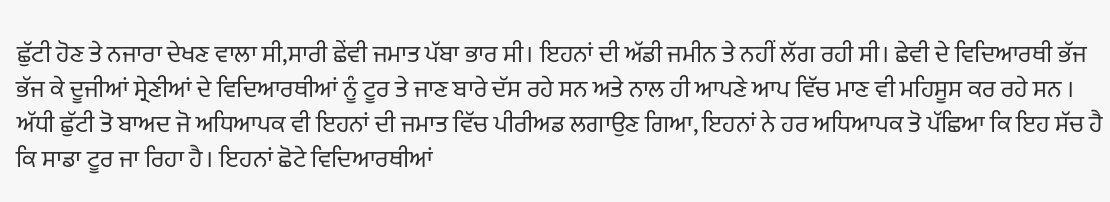ਛੁੱਟੀ ਹੋਣ ਤੇ ਨਜਾਰਾ ਦੇਖਣ ਵਾਲਾ ਸੀ,ਸਾਰੀ ਛੇਂਵੀ ਜਮਾਤ ਪੱਬਾ ਭਾਰ ਸੀ। ਇਹਨਾਂ ਦੀ ਅੱਡੀ ਜਮੀਨ ਤੇ ਨਹੀਂ ਲੱਗ ਰਹੀ ਸੀ। ਛੇਵੀ ਦੇ ਵਿਦਿਆਰਥੀ ਭੱਜ ਭੱਜ ਕੇ ਦੂਜੀਆਂ ਸ੍ਰੇਣੀਆਂ ਦੇ ਵਿਦਿਆਰਥੀਆਂ ਨੂੰ ਟੂਰ ਤੇ ਜਾਣ ਬਾਰੇ ਦੱਸ ਰਹੇ ਸਨ ਅਤੇ ਨਾਲ ਹੀ ਆਪਣੇ ਆਪ ਵਿੱਚ ਮਾਣ ਵੀ ਮਹਿਸੂਸ ਕਰ ਰਹੇ ਸਨ । ਅੱਧੀ ਛੁੱਟੀ ਤੋ ਬਾਅਦ ਜੋ ਅਧਿਆਪਕ ਵੀ ਇਹਨਾਂ ਦੀ ਜਮਾਤ ਵਿੱਚ ਪੀਰੀਅਡ ਲਗਾਉਣ ਗਿਆ, ਇਹਨਾਂ ਨੇ ਹਰ ਅਧਿਆਪਕ ਤੋ ਪੱਛਿਆ ਕਿ ਇਹ ਸੱਚ ਹੈ ਕਿ ਸਾਡਾ ਟੂਰ ਜਾ ਰਿਹਾ ਹੈ। ਇਹਨਾਂ ਛੋਟੇ ਵਿਦਿਆਰਥੀਆਂ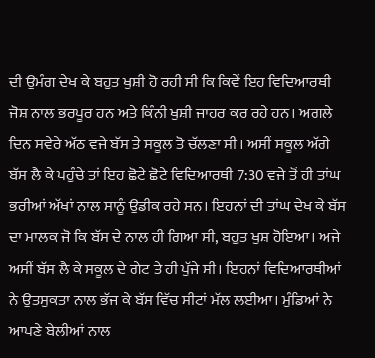ਦੀ ਉਮੰਗ ਦੇਖ ਕੇ ਬਹੁਤ ਖੁਸ਼ੀ ਹੋ ਰਹੀ ਸੀ ਕਿ ਕਿਵੇਂ ਇਹ ਵਿਦਿਆਰਥੀ ਜੋਸ਼ ਨਾਲ ਭਰਪੂਰ ਹਨ ਅਤੇ ਕਿੰਨੀ ਖੁਸ਼ੀ ਜਾਹਰ ਕਰ ਰਹੇ ਹਨ। ਅਗਲੇ ਦਿਨ ਸਵੇਰੇ ਅੱਠ ਵਜੇ ਬੱਸ ਤੇ ਸਕੂਲ ਤੋ ਚੱਲਣਾ ਸੀ। ਅਸੀਂ ਸਕੂਲ ਅੱਗੇ ਬੱਸ ਲੈ ਕੇ ਪਹੁੰਚੇ ਤਾਂ ਇਹ ਛੋਟੇ ਛੋਟੇ ਵਿਦਿਆਰਥੀ 7:30 ਵਜੇ ਤੋਂ ਹੀ ਤਾਂਘ ਭਰੀਆਂ ਅੱਖਾਂ ਨਾਲ ਸਾਨੂੰ ਉਡੀਕ ਰਹੇ ਸਨ। ਇਹਨਾਂ ਦੀ ਤਾਂਘ ਦੇਖ ਕੇ ਬੱਸ ਦਾ ਮਾਲਕ ਜੋ ਕਿ ਬੱਸ ਦੇ ਨਾਲ ਹੀ ਗਿਆ ਸੀ, ਬਹੁਤ ਖੁਸ਼ ਹੋਇਆ। ਅਜੇ ਅਸੀਂ ਬੱਸ ਲੈ ਕੇ ਸਕੂਲ ਦੇ ਗੇਟ ਤੇ ਹੀ ਪੁੱਜੇ ਸੀ। ਇਹਨਾਂ ਵਿਦਿਆਰਥੀਆਂ ਨੇ ਉਤਸੁਕਤਾ ਨਾਲ ਭੱਜ ਕੇ ਬੱਸ ਵਿੱਚ ਸੀਟਾਂ ਮੱਲ ਲਈਆ। ਮੁੰਡਿਆਂ ਨੇ ਆਪਣੇ ਬੇਲੀਆਂ ਨਾਲ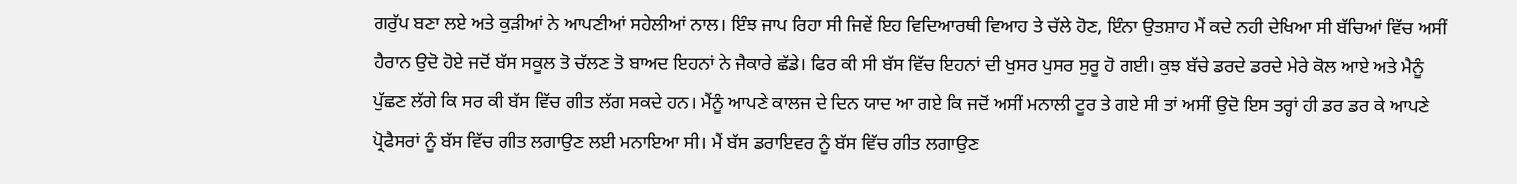ਗਰੁੱਪ ਬਣਾ ਲਏ ਅਤੇ ਕੁੜੀਆਂ ਨੇ ਆਪਣੀਆਂ ਸਹੇਲੀਆਂ ਨਾਲ। ਇੰਝ ਜਾਪ ਰਿਹਾ ਸੀ ਜਿਵੇਂ ਇਹ ਵਿਦਿਆਰਥੀ ਵਿਆਹ ਤੇ ਚੱਲੇ ਹੋਣ, ਇੰਨਾ ਉਤਸ਼ਾਹ ਮੈਂ ਕਦੇ ਨਹੀ ਦੇਖਿਆ ਸੀ ਬੱਚਿਆਂ ਵਿੱਚ ਅਸੀਂ ਹੈਰਾਨ ਉਦੋ ਹੋਏ ਜਦੋਂ ਬੱਸ ਸਕੂਲ ਤੋ ਚੱਲਣ ਤੋ ਬਾਅਦ ਇਹਨਾਂ ਨੇ ਜੈਕਾਰੇ ਛੱਡੇ। ਫਿਰ ਕੀ ਸੀ ਬੱਸ ਵਿੱਚ ਇਹਨਾਂ ਦੀ ਖੁਸਰ ਪੁਸਰ ਸੁਰੂ ਹੋ ਗਈ। ਕੁਝ ਬੱਚੇ ਡਰਦੇ ਡਰਦੇ ਮੇਰੇ ਕੋਲ ਆਏ ਅਤੇ ਮੈਨੂੰ ਪੁੱਛਣ ਲੱਗੇ ਕਿ ਸਰ ਕੀ ਬੱਸ ਵਿੱਚ ਗੀਤ ਲੱਗ ਸਕਦੇ ਹਨ। ਮੈਂਨੂੰ ਆਪਣੇ ਕਾਲਜ ਦੇ ਦਿਨ ਯਾਦ ਆ ਗਏ ਕਿ ਜਦੋਂ ਅਸੀਂ ਮਨਾਲੀ ਟੂਰ ਤੇ ਗਏ ਸੀ ਤਾਂ ਅਸੀਂ ਉਦੋ ਇਸ ਤਰ੍ਹਾਂ ਹੀ ਡਰ ਡਰ ਕੇ ਆਪਣੇ ਪ੍ਰੋਫੈਸਰਾਂ ਨੂੰ ਬੱਸ ਵਿੱਚ ਗੀਤ ਲਗਾਉਣ ਲਈ ਮਨਾਇਆ ਸੀ। ਮੈਂ ਬੱਸ ਡਰਾਇਵਰ ਨੂੰ ਬੱਸ ਵਿੱਚ ਗੀਤ ਲਗਾਉਣ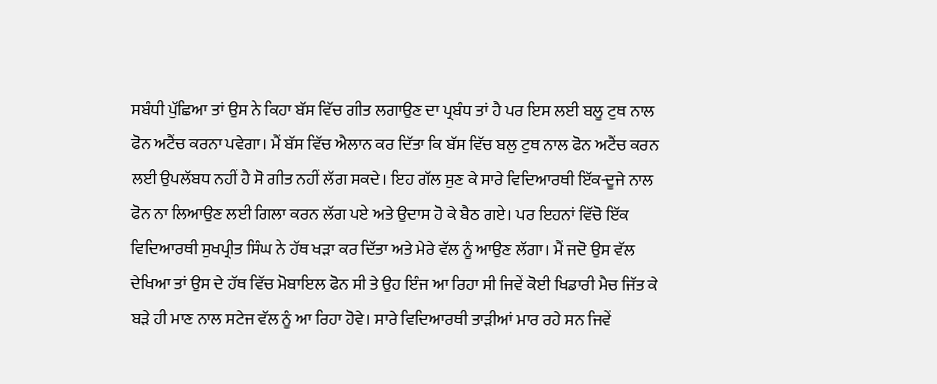ਸਬੰਧੀ ਪੁੱਛਿਆ ਤਾਂ ਉਸ ਨੇ ਕਿਹਾ ਬੱਸ ਵਿੱਚ ਗੀਤ ਲਗਾਉਣ ਦਾ ਪ੍ਰਬੰਧ ਤਾਂ ਹੈ ਪਰ ਇਸ ਲਈ ਬਲੂ ਟੁਥ ਨਾਲ ਫੋਨ ਅਟੈਂਚ ਕਰਨਾ ਪਵੇਗਾ। ਮੈਂ ਬੱਸ ਵਿੱਚ ਐਲਾਨ ਕਰ ਦਿੱਤਾ ਕਿ ਬੱਸ ਵਿੱਚ ਬਲੁ ਟੁਥ ਨਾਲ ਫੋਨ ਅਟੈਂਚ ਕਰਨ ਲਈ ਉਪਲੱਬਧ ਨਹੀਂ ਹੈ ਸੋ ਗੀਤ ਨਹੀਂ ਲੱਗ ਸਕਦੇ। ਇਹ ਗੱਲ ਸੁਣ ਕੇ ਸਾਰੇ ਵਿਦਿਆਰਥੀ ਇੱਕ-ਦੂਜੇ ਨਾਲ ਫੋਨ ਨਾ ਲਿਆਉਣ ਲਈ ਗਿਲਾ ਕਰਨ ਲੱਗ ਪਏ ਅਤੇ ਉਦਾਸ ਹੋ ਕੇ ਬੈਠ ਗਏ। ਪਰ ਇਹਨਾਂ ਵਿੱਚੋ ਇੱਕ ਵਿਦਿਆਰਥੀ ਸੁਖਪ੍ਰੀਤ ਸਿੰਘ ਨੇ ਹੱਥ ਖੜਾ ਕਰ ਦਿੱਤਾ ਅਤੇ ਮੇਰੇ ਵੱਲ ਨੂੰ ਆਉਣ ਲੱਗਾ। ਮੈਂ ਜਦੋ ਉਸ ਵੱਲ ਦੇਖਿਆ ਤਾਂ ਉਸ ਦੇ ਹੱਥ ਵਿੱਚ ਮੋਬਾਇਲ ਫੋਨ ਸੀ ਤੇ ਉਹ ਇੰਜ ਆ ਰਿਹਾ ਸੀ ਜਿਵੇਂ ਕੋਈ ਖਿਡਾਰੀ ਮੈਚ ਜਿੱਤ ਕੇ ਬੜੇ ਹੀ ਮਾਣ ਨਾਲ ਸਟੇਜ ਵੱਲ ਨੂੰ ਆ ਰਿਹਾ ਹੋਵੇ। ਸਾਰੇ ਵਿਦਿਆਰਥੀ ਤਾੜੀਆਂ ਮਾਰ ਰਹੇ ਸਨ ਜਿਵੇਂ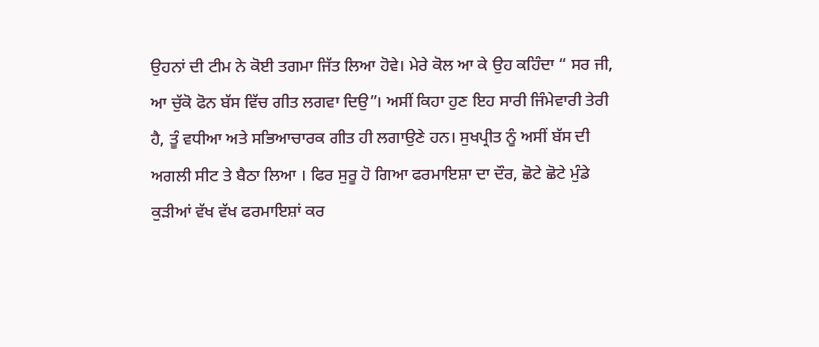ਉਹਨਾਂ ਦੀ ਟੀਮ ਨੇ ਕੋਈ ਤਗਮਾ ਜਿੱਤ ਲਿਆ ਹੋਵੇ। ਮੇਰੇ ਕੋਲ ਆ ਕੇ ਉਹ ਕਹਿੰਦਾ “ ਸਰ ਜੀ, ਆ ਚੁੱਕੋ ਫੋਨ ਬੱਸ ਵਿੱਚ ਗੀਤ ਲਗਵਾ ਦਿਉ”। ਅਸੀਂ ਕਿਹਾ ਹੁਣ ਇਹ ਸਾਰੀ ਜਿੰਮੇਵਾਰੀ ਤੇਰੀ ਹੈ, ਤੂੰ ਵਧੀਆ ਅਤੇ ਸਭਿਆਚਾਰਕ ਗੀਤ ਹੀ ਲਗਾਉਣੇ ਹਨ। ਸੁਖਪ੍ਰੀਤ ਨੂੰ ਅਸੀਂ ਬੱਸ ਦੀ ਅਗਲੀ ਸੀਟ ਤੇ ਬੈਠਾ ਲਿਆ । ਫਿਰ ਸੁਰੂ ਹੋ ਗਿਆ ਫਰਮਾਇਸ਼ਾ ਦਾ ਦੌਰ, ਛੋਟੇ ਛੋਟੇ ਮੁੰਡੇ ਕੁੜੀਆਂ ਵੱਖ ਵੱਖ ਫਰਮਾਇਸ਼ਾਂ ਕਰ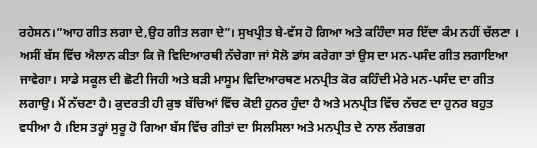ਰਹੇਸਨ।”ਆਹ ਗੀਤ ਲਗਾ ਦੇ,ਉਹ ਗੀਤ ਲਗਾ ਦੇ”। ਸੁਖਪ੍ਰੀਤ ਬੇ-ਵੱਸ ਹੋ ਗਿਆ ਅਤੇ ਕਹਿੰਦਾ ਸਰ ਇੱਦਾ ਕੰਮ ਨਹੀਂ ਚੱਲਣਾ । ਅਸੀਂ ਬੱਸ ਵਿੱਚ ਐਲਾਨ ਕੀਤਾ ਕਿ ਜੋ ਵਿਦਿਆਰਥੀ ਨੱਚੇਗਾ ਜਾਂ ਸੋਲੋ ਡਾਂਸ ਕਰੇਗਾ ਤਾਂ ਉਸ ਦਾ ਮਨ-ਪਸੰਦ ਗੀਤ ਲਗਾਇਆ ਜਾਵੇਗਾ। ਸਾਡੇ ਸਕੂਲ ਦੀ ਛੋਟੀ ਜਿਹੀ ਅਤੇ ਬੜੀ ਮਾਸੂਮ ਵਿਦਿਆਰਥਣ ਮਨਪ੍ਰੀਤ ਕੋਰ ਕਹਿੰਦੀ ਮੇਰੇ ਮਨ-ਪਸੰਦ ਦਾ ਗੀਤ ਲਗਾਉ। ਮੈਂ ਨੱਚਣਾ ਹੈ। ਕੁਦਰਤੀ ਹੀ ਕੁਝ ਬੱਚਿਆਂ ਵਿੱਚ ਕੋਈ ਹੁਨਰ ਹੁੰਦਾ ਹੈ ਅਤੇ ਮਨਪ੍ਰੀਤ ਵਿੱਚ ਨੱਚਣ ਦਾ ਹੁਨਰ ਬਹੁਤ ਵਧੀਆ ਹੈ ।ਇਸ ਤਰ੍ਹਾਂ ਸੁਰੂ ਹੋ ਗਿਆ ਬੱਸ ਵਿੱਚ ਗੀਤਾਂ ਦਾ ਸਿਲਸਿਲਾ ਅਤੇ ਮਨਪ੍ਰੀਤ ਦੇ ਨਾਲ ਲੱਗਭਗ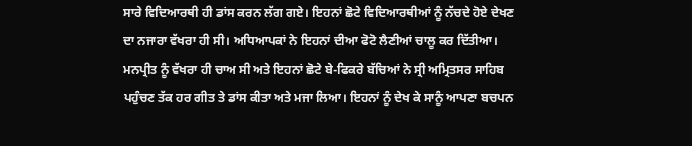ਸਾਰੇ ਵਿਦਿਆਰਥੀ ਹੀ ਡਾਂਸ ਕਰਨ ਲੱਗ ਗਏ। ਇਹਨਾਂ ਛੋਟੇ ਵਿਦਿਆਰਥੀਆਂ ਨੂੰ ਨੱਚਦੇ ਹੋਏ ਦੇਖਣ ਦਾ ਨਜਾਰਾ ਵੱਖਰਾ ਹੀ ਸੀ। ਅਧਿਆਪਕਾਂ ਨੇ ਇਹਨਾਂ ਦੀਆ ਫੋਟੋ ਲੈਣੀਆਂ ਚਾਲੂ ਕਰ ਦਿੱਤੀਆ। ਮਨਪ੍ਰੀਤ ਨੂੰ ਵੱਖਰਾ ਹੀ ਚਾਅ ਸੀ ਅਤੇ ਇਹਨਾਂ ਛੋਟੇ ਬੇ-ਫਿਕਰੇ ਬੱਚਿਆਂ ਨੇ ਸ੍ਰੀ ਅਮ੍ਰਿਤਸਰ ਸਾਹਿਬ ਪਹੁੰਚਣ ਤੱਕ ਹਰ ਗੀਤ ਤੇ ਡਾਂਸ ਕੀਤਾ ਅਤੇ ਮਜਾ ਲਿਆ। ਇਹਨਾਂ ਨੂੰ ਦੇਖ ਕੇ ਸਾਨੂੰ ਆਪਣਾ ਬਚਪਨ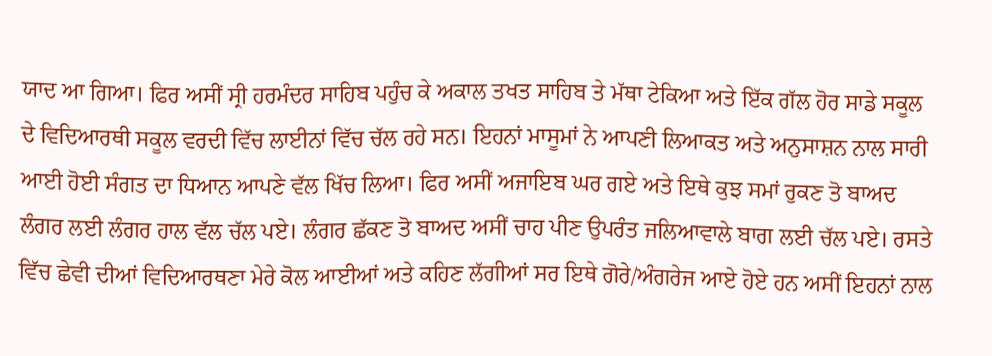ਯਾਦ ਆ ਗਿਆ। ਫਿਰ ਅਸੀਂ ਸ੍ਰੀ ਹਰਮੰਦਰ ਸਾਹਿਬ ਪਹੁੰਚ ਕੇ ਅਕਾਲ ਤਖਤ ਸਾਹਿਬ ਤੇ ਮੱਥਾ ਟੇਕਿਆ ਅਤੇ ਇੱਕ ਗੱਲ ਹੋਰ ਸਾਡੇ ਸਕੂਲ ਦੇ ਵਿਦਿਆਰਥੀ ਸਕੂਲ ਵਰਦੀ ਵਿੱਚ ਲਾਈਨਾਂ ਵਿੱਚ ਚੱਲ ਰਹੇ ਸਨ। ਇਹਨਾਂ ਮਾਸੂਮਾਂ ਨੇ ਆਪਣੀ ਲਿਆਕਤ ਅਤੇ ਅਨੁਸਾਸ਼ਨ ਨਾਲ ਸਾਰੀ ਆਈ ਹੋਈ ਸੰਗਤ ਦਾ ਧਿਆਨ ਆਪਣੇ ਵੱਲ ਖਿੱਚ ਲਿਆ। ਫਿਰ ਅਸੀਂ ਅਜਾਇਬ ਘਰ ਗਏ ਅਤੇ ਇਥੇ ਕੁਝ ਸਮਾਂ ਰੁਕਣ ਤੋ ਬਾਅਦ ਲੰਗਰ ਲਈ ਲੰਗਰ ਹਾਲ ਵੱਲ ਚੱਲ ਪਏ। ਲੰਗਰ ਛੱਕਣ ਤੋ ਬਾਅਦ ਅਸੀਂ ਚਾਹ ਪੀਣ ਉਪਰੰਤ ਜਲਿਆਵਾਲੇ ਬਾਗ ਲਈ ਚੱਲ ਪਏ। ਰਸਤੇ ਵਿੱਚ ਛੇਵੀ ਦੀਆਂ ਵਿਦਿਆਰਥਣਾ ਮੇਰੇ ਕੋਲ ਆਈਆਂ ਅਤੇ ਕਹਿਣ ਲੱਗੀਆਂ ਸਰ ਇਥੇ ਗੋਰੇ/ਅੰਗਰੇਜ ਆਏ ਹੋਏ ਹਨ ਅਸੀਂ ਇਹਨਾਂ ਨਾਲ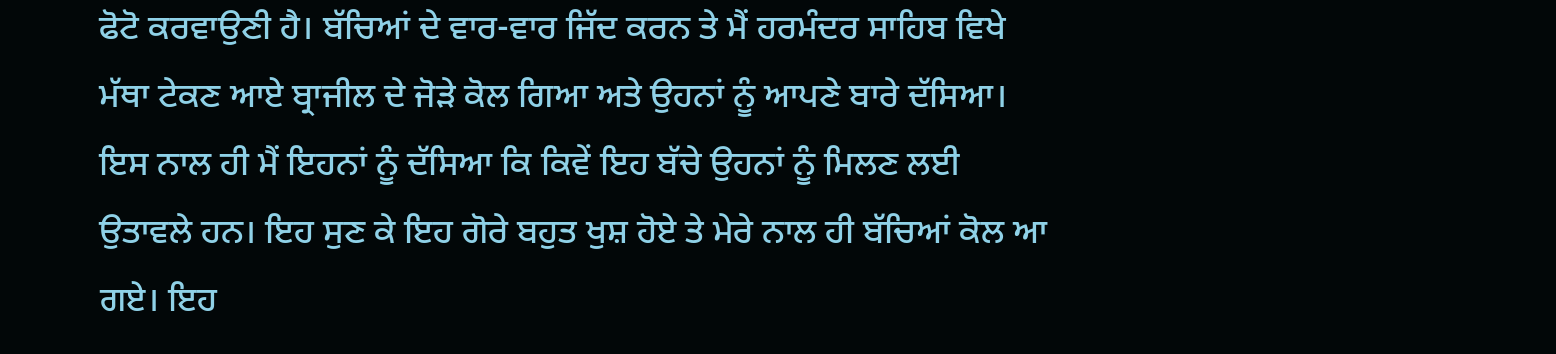ਫੋਟੋ ਕਰਵਾਉਣੀ ਹੈ। ਬੱਚਿਆਂ ਦੇ ਵਾਰ-ਵਾਰ ਜਿੱਦ ਕਰਨ ਤੇ ਮੈਂ ਹਰਮੰਦਰ ਸਾਹਿਬ ਵਿਖੇ ਮੱਥਾ ਟੇਕਣ ਆਏ ਬ੍ਰਾਜੀਲ ਦੇ ਜੋੜੇ ਕੋਲ ਗਿਆ ਅਤੇ ਉਹਨਾਂ ਨੂੰ ਆਪਣੇ ਬਾਰੇ ਦੱਸਿਆ। ਇਸ ਨਾਲ ਹੀ ਮੈਂ ਇਹਨਾਂ ਨੂੰ ਦੱਸਿਆ ਕਿ ਕਿਵੇਂ ਇਹ ਬੱਚੇ ਉਹਨਾਂ ਨੂੰ ਮਿਲਣ ਲਈ ਉਤਾਵਲੇ ਹਨ। ਇਹ ਸੁਣ ਕੇ ਇਹ ਗੋਰੇ ਬਹੁਤ ਖੁਸ਼ ਹੋਏ ਤੇ ਮੇਰੇ ਨਾਲ ਹੀ ਬੱਚਿਆਂ ਕੋਲ ਆ ਗਏ। ਇਹ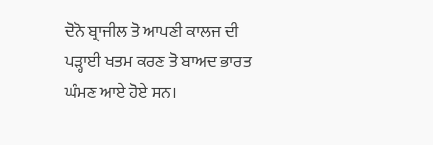ਦੋਨੋ ਬ੍ਰਾਜੀਲ ਤੋ ਆਪਣੀ ਕਾਲਜ ਦੀ ਪੜ੍ਹਾਈ ਖਤਮ ਕਰਣ ਤੋ ਬਾਅਦ ਭਾਰਤ ਘੰਮਣ ਆਏ ਹੋਏ ਸਨ।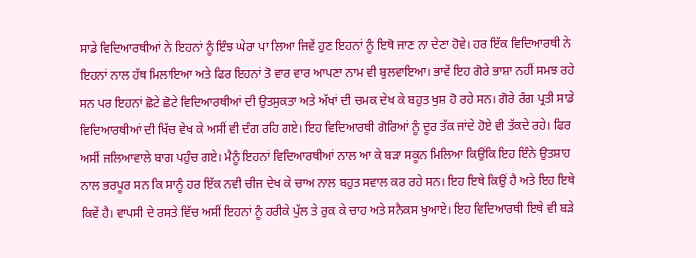ਸਾਡੇ ਵਿਦਿਆਰਥੀਆਂ ਨੇ ਇਹਨਾਂ ਨੂੰ ਇੰਝ ਘੇਰਾ ਪਾ ਲਿਆ ਜਿਵੇਂ ਹੁਣ ਇਹਨਾਂ ਨੂੰ ਇਥੋ ਜਾਣ ਨਾ ਦੇਣਾ ਹੋਵੇ। ਹਰ ਇੱਕ ਵਿਦਿਆਰਥੀ ਨੇ ਇਹਨਾਂ ਨਾਲ ਹੱਥ ਮਿਲਾਇਆ ਅਤੇ ਫਿਰ ਇਹਨਾਂ ਤੋ ਵਾਰ ਵਾਰ ਆਪਣਾ ਨਾਮ ਵੀ ਬੁਲਵਾਇਆ। ਭਾਵੇਂ ਇਹ ਗੋਰੇ ਭਾਸ਼ਾ ਨਹੀਂ ਸਮਝ ਰਹੇ ਸਨ ਪਰ ਇਹਨਾਂ ਛੋਟੇ ਛੋਟੇ ਵਿਦਿਆਰਥੀਆਂ ਦੀ ਉਤਸੁਕਤਾ ਅਤੇ ਅੱਖਾਂ ਦੀ ਚਮਕ ਦੇਖ ਕੇ ਬਹੁਤ ਖੁਸ਼ ਹੋ ਰਹੇ ਸਨ। ਗੋਰੇ ਰੰਗ ਪ੍ਰਤੀ ਸਾਡੇ ਵਿਦਿਆਰਥੀਆਂ ਦੀ ਖਿੱਚ ਵੇਖ ਕੇ ਅਸੀਂ ਵੀ ਦੰਗ ਰਹਿ ਗਏ। ਇਹ ਵਿਦਿਆਰਥੀ ਗੋਰਿਆਂ ਨੂੰ ਦੂਰ ਤੱਕ ਜਾਂਦੇ ਹੋਏ ਵੀ ਤੱਕਦੇ ਰਹੇ। ਫਿਰ ਅਸੀਂ ਜਲਿਆਵਾਲੇ ਬਾਗ ਪਹੁੰਚ ਗਏ। ਮੈਨੂੰ ਇਹਨਾਂ ਵਿਦਿਆਰਥੀਆਂ ਨਾਲ ਆ ਕੇ ਬੜਾ ਸਕੂਨ ਮਿਲਿਆ ਕਿਉਂਕਿ ਇਹ ਇੰਨੇ ਉਤਸ਼ਾਹ ਨਾਲ ਭਰਪੂਰ ਸਨ ਕਿ ਸਾਨੂੰ ਹਰ ਇੱਕ ਨਵੀ ਚੀਜ ਦੇਖ ਕੇ ਚਾਅ ਨਾਲ ਬਹੁਤ ਸਵਾਲ ਕਰ ਰਹੇ ਸਨ। ਇਹ ਇਥੇ ਕਿਉਂ ਹੈ ਅਤੇ ਇਹ ਇਥੇ ਕਿਵੇਂ ਹੈ। ਵਾਪਸੀ ਦੇ ਰਸਤੇ ਵਿੱਚ ਅਸੀਂ ਇਹਨਾਂ ਨੂੰ ਹਰੀਕੇ ਪੁੱਲ ਤੇ ਰੁਕ ਕੇ ਚਾਹ ਅਤੇ ਸਨੈਕਸ ਖੁਆਏ। ਇਹ ਵਿਦਿਆਰਥੀ ਇਥੇ ਵੀ ਬੜੇ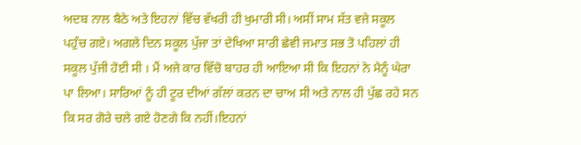ਅਦਬ ਨਾਲ ਬੈਠੇ ਅਤੇ ਇਹਨਾਂ ਵਿੱਚ ਵੱਖਰੀ ਹੀ ਖੁਮਾਰੀ ਸੀ। ਅਸੀਂ ਸਾਮ ਸੱਤ ਵਜੇ ਸਕੂਲ ਪਹੁੰਚ ਗਏ। ਅਗਲੇ ਦਿਨ ਸਕੂਲ ਪੁੱਜਾ ਤਾਂ ਦੇਖਿਆ ਸਾਰੀ ਛੇਵੀ ਜਮਾਤ ਸਭ ਤੋ ਪਹਿਲਾਂ ਹੀ ਸਕੂਲ ਪੁੱਜੀ ਹੋਈ ਸੀ । ਮੈਂ ਅਜੇ ਕਾਰ ਵਿੱਚੋ ਬਾਹਰ ਹੀ ਆਇਆ ਸੀ ਕਿ ਇਹਨਾਂ ਨੇ ਮੈਨੂੰ ਘੇਰਾ ਪਾ ਲਿਆ। ਸਾਰਿਆਂ ਨੂੰ ਹੀ ਟੂਰ ਦੀਆਂ ਗੱਲਾਂ ਕਰਨ ਦਾ ਚਾਅ ਸੀ ਅਤੇ ਨਾਲ ਹੀ ਪੁੱਛ ਰਹੇ ਸਨ ਕਿ ਸਰ ਗੋਰੇ ਚਲੇ ਗਏ ਹੋਣਗੇ ਕਿ ਨਹੀਂ।ਇਹਨਾਂ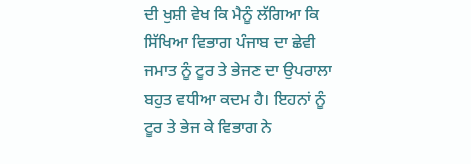ਦੀ ਖੁਸ਼ੀ ਵੇਖ ਕਿ ਮੈਨੂੰ ਲੱਗਿਆ ਕਿ ਸਿੱਖਿਆ ਵਿਭਾਗ ਪੰਜਾਬ ਦਾ ਛੇਵੀ ਜਮਾਤ ਨੂੰ ਟੂਰ ਤੇ ਭੇਜਣ ਦਾ ਉਪਰਾਲਾ ਬਹੁਤ ਵਧੀਆ ਕਦਮ ਹੈ। ਇਹਨਾਂ ਨੂੰ ਟੂਰ ਤੇ ਭੇਜ ਕੇ ਵਿਭਾਗ ਨੇ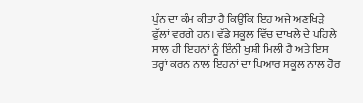ਪੁੰਨ ਦਾ ਕੰਮ ਕੀਤਾ ਹੈ ਕਿਉਂਕਿ ਇਹ ਅਜੇ ਅਣਖਿੜੇ ਫੁੱਲਾਂ ਵਰਗੇ ਹਨ। ਵੱਡੇ ਸਕੂਲ ਵਿੱਚ ਦਾਖਲੇ ਦੇ ਪਹਿਲੇ ਸਾਲ ਹੀ ਇਹਨਾਂ ਨੂੰ ਇੰਨੀ ਖੁਸ਼ੀ ਮਿਲੀ ਹੈ ਅਤੇ ਇਸ ਤਰ੍ਹਾਂ ਕਰਨ ਨਾਲ ਇਹਨਾਂ ਦਾ ਪਿਆਰ ਸਕੂਲ ਨਾਲ ਹੋਰ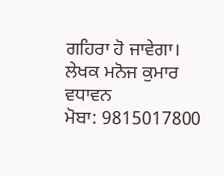ਗਹਿਰਾ ਹੋ ਜਾਵੇਗਾ।
ਲੇਖਕ ਮਨੋਜ ਕੁਮਾਰ ਵਧਾਵਨ
ਮੋਬਾ: 9815017800